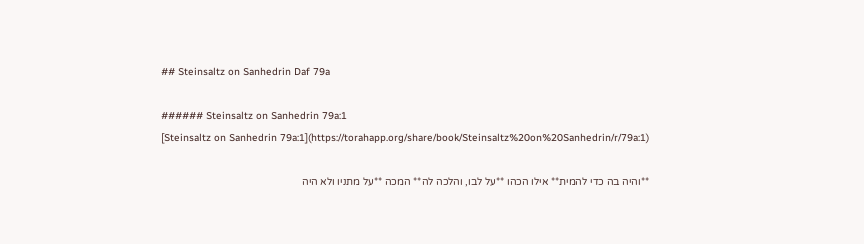## Steinsaltz on Sanhedrin Daf 79a

###### Steinsaltz on Sanhedrin 79a:1
[Steinsaltz on Sanhedrin 79a:1](https://torahapp.org/share/book/Steinsaltz%20on%20Sanhedrin/r/79a:1)

**והיה בה כדי להמית** אילו הכהו **על לבו, והלכה לה** המכה **על מתניו ולא היה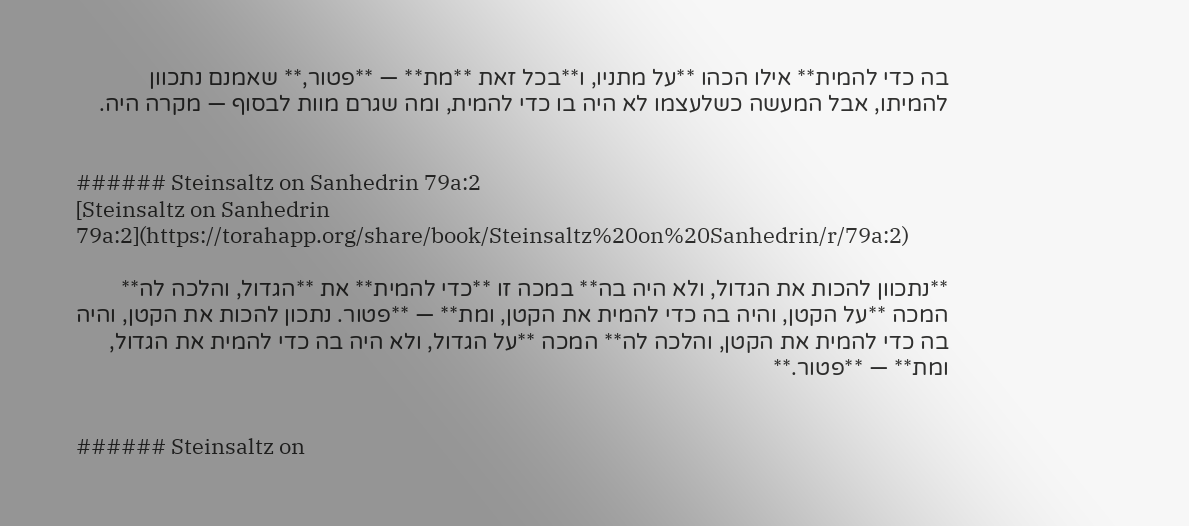בה כדי להמית** אילו הכהו **על מתניו, ו**בכל זאת **מת** — **פטור,** שאמנם נתכוון להמיתו, אבל המעשה כשלעצמו לא היה בו כדי להמית, ומה שגרם מוות לבסוף — מקרה היה.


###### Steinsaltz on Sanhedrin 79a:2
[Steinsaltz on Sanhedrin 79a:2](https://torahapp.org/share/book/Steinsaltz%20on%20Sanhedrin/r/79a:2)

**נתכוון להכות את הגדול, ולא היה בה** במכה זו **כדי להמית** את **הגדול, והלכה לה** המכה **על הקטן, והיה בה כדי להמית את הקטן, ומת** — **פטור. נתכון להכות את הקטן, והיה בה כדי להמית את הקטן, והלכה לה** המכה **על הגדול, ולא היה בה כדי להמית את הגדול, ומת** — **פטור.**


###### Steinsaltz on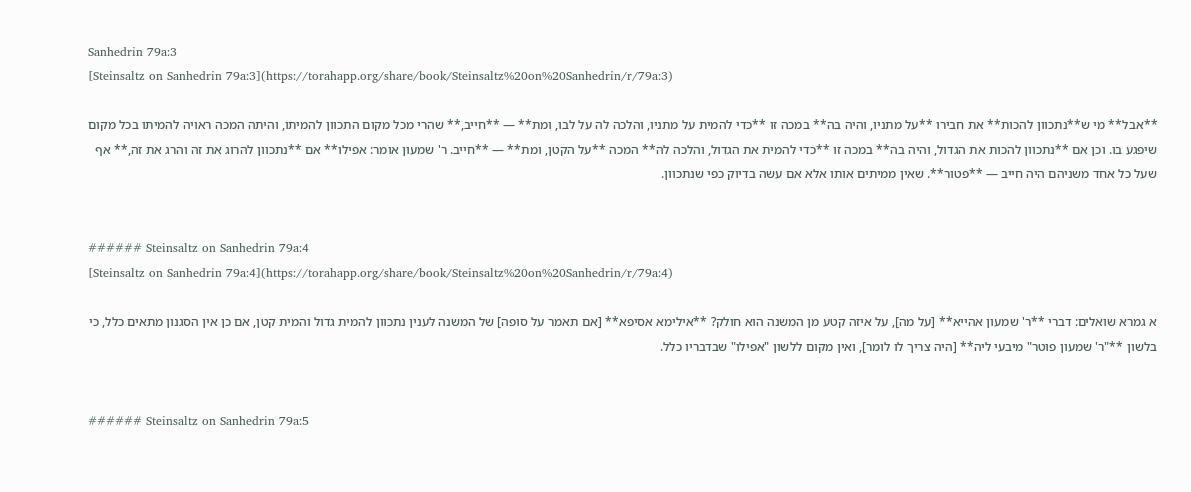Sanhedrin 79a:3
[Steinsaltz on Sanhedrin 79a:3](https://torahapp.org/share/book/Steinsaltz%20on%20Sanhedrin/r/79a:3)

**אבל** מי ש**נתכוון להכות** את חבירו **על מתניו, והיה בה** במכה זו **כדי להמית על מתניו, והלכה לה על לבו, ומת** — **חייב,** שהרי מכל מקום התכוון להמיתו, והיתה המכה ראויה להמיתו בכל מקום שיפגע בו. וכן אם **נתכוון להכות את הגדול, והיה בה** במכה זו **כדי להמית את הגדול, והלכה לה** המכה **על הקטן, ומת** — **חייב. ר' שמעון אומר: אפילו** אם **נתכוון להרוג את זה והרג את זה,** אף שעל כל אחד משניהם היה חייב — **פטור**. שאין ממיתים אותו אלא אם עשה בדיוק כפי שנתכוון.


###### Steinsaltz on Sanhedrin 79a:4
[Steinsaltz on Sanhedrin 79a:4](https://torahapp.org/share/book/Steinsaltz%20on%20Sanhedrin/r/79a:4)

א גמרא שואלים: דברי **ר' שמעון אהייא** [על מה], על איזה קטע מן המשנה הוא חולק? **אילימא אסיפא** [אם תאמר על סופה] של המשנה לענין נתכוון להמית גדול והמית קטן, אם כן אין הסגנון מתאים כלל, כי בלשון **"ר' שמעון פוטר" מיבעי ליה** [היה צריך לו לומר], ואין מקום ללשון "אפילו" שבדבריו כלל.


###### Steinsaltz on Sanhedrin 79a:5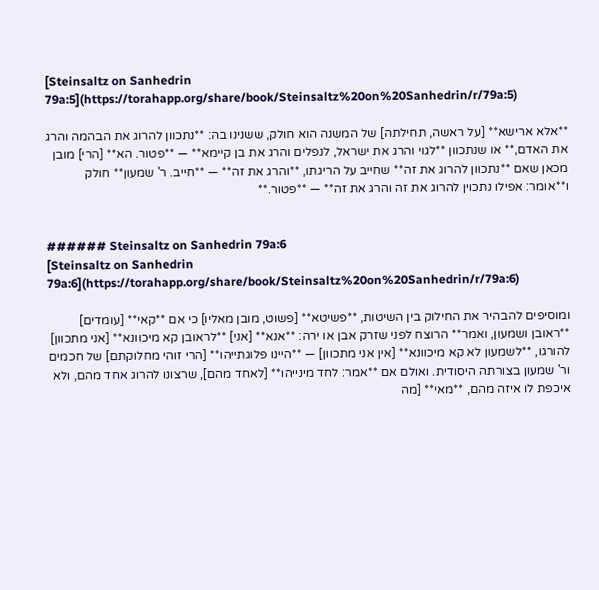[Steinsaltz on Sanhedrin 79a:5](https://torahapp.org/share/book/Steinsaltz%20on%20Sanhedrin/r/79a:5)

**אלא ארישא** [על ראשה, תחילתה] של המשנה הוא חולק, ששנינו בה: **נתכוון להרוג את הבהמה והרג את האדם,** או שנתכוון **לגוי והרג את ישראל, לנפלים והרג את בן קיימא** — **פטור. הא** [הרי] מובן מכאן שאם **נתכוון להרוג את זה** שחייב על הריגתו, **והרג את זה** — **חייב. ר' שמעון** חולק ו**אומר: אפילו נתכוין להרוג את זה והרג את זה** — **פטור.**


###### Steinsaltz on Sanhedrin 79a:6
[Steinsaltz on Sanhedrin 79a:6](https://torahapp.org/share/book/Steinsaltz%20on%20Sanhedrin/r/79a:6)

ומוסיפים להבהיר את החילוק בין השיטות, **פשיטא** [פשוט, מובן מאליו] כי אם **קאי** [עומדים] **ראובן ושמעון, ואמר** הרוצח לפני שזרק אבן או ירה: **אנא** [אני] **לראובן קא מיכוונא** [אני מתכוון] להורגו, **לשמעון לא קא מיכוונא** [אין אני מתכוון] — **היינו פלוגתייהו** [הרי זוהי מחלוקתם] של חכמים ור' שמעון בצורתה היסודית. ואולם אם **אמר: לחד מינייהו** [לאחד מהם], שרצונו להרוג אחד מהם, ולא איכפת לו איזה מהם, **מאי** [מה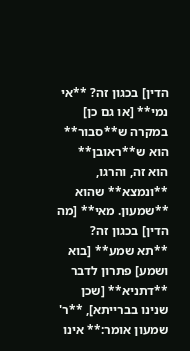הדין] בכגון זה? **אי נמי** [או גם כן] במקרה ש**סבור** הוא ש**ראובן** הוא זה, והרגו, **ונמצא** שהוא **שמעון. מאי** [מה הדין] בכגון זה? **תא שמע** [בוא ושמע] פתרון לדבר **דתניא** [שכן שנינו בברייתא], **ר' שמעון אומר:** אינו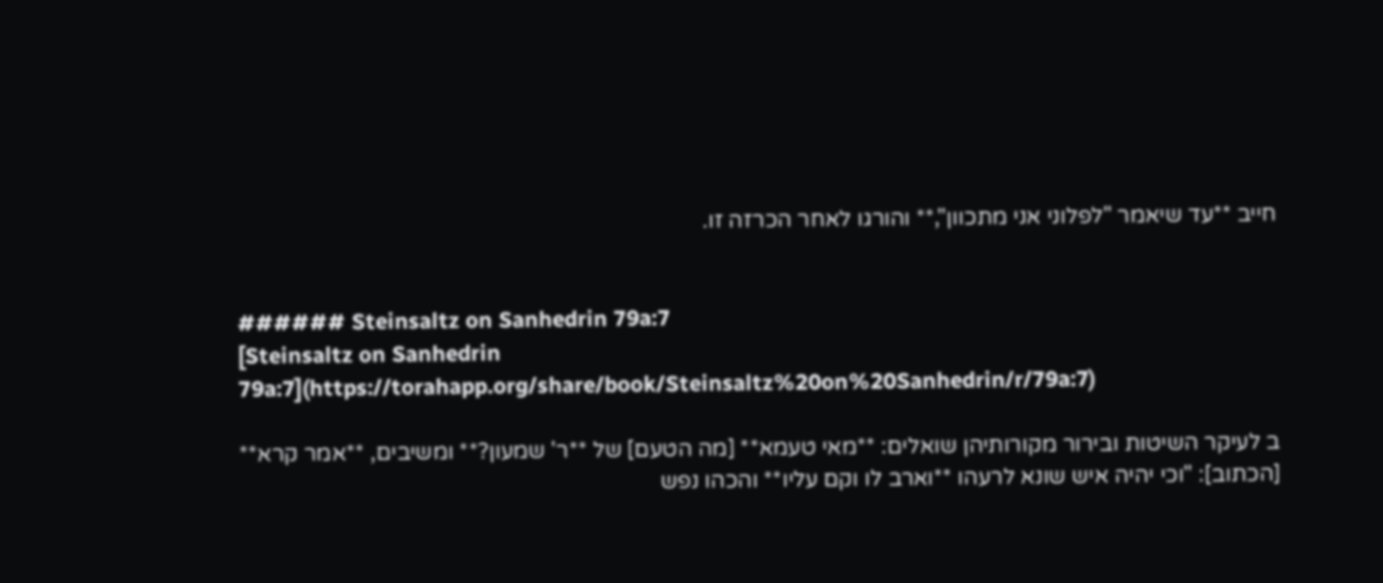חייב **עד שיאמר "לפלוני אני מתכוון",** והורגו לאחר הכרזה זו.


###### Steinsaltz on Sanhedrin 79a:7
[Steinsaltz on Sanhedrin 79a:7](https://torahapp.org/share/book/Steinsaltz%20on%20Sanhedrin/r/79a:7)

ב לעיקר השיטות ובירור מקורותיהן שואלים: **מאי טעמא** [מה הטעם] של **ר' שמעון?** ומשיבים, **אמר קרא** [הכתוב]: "וכי יהיה איש שונא לרעהו **וארב לו וקם עליו** והכהו נפש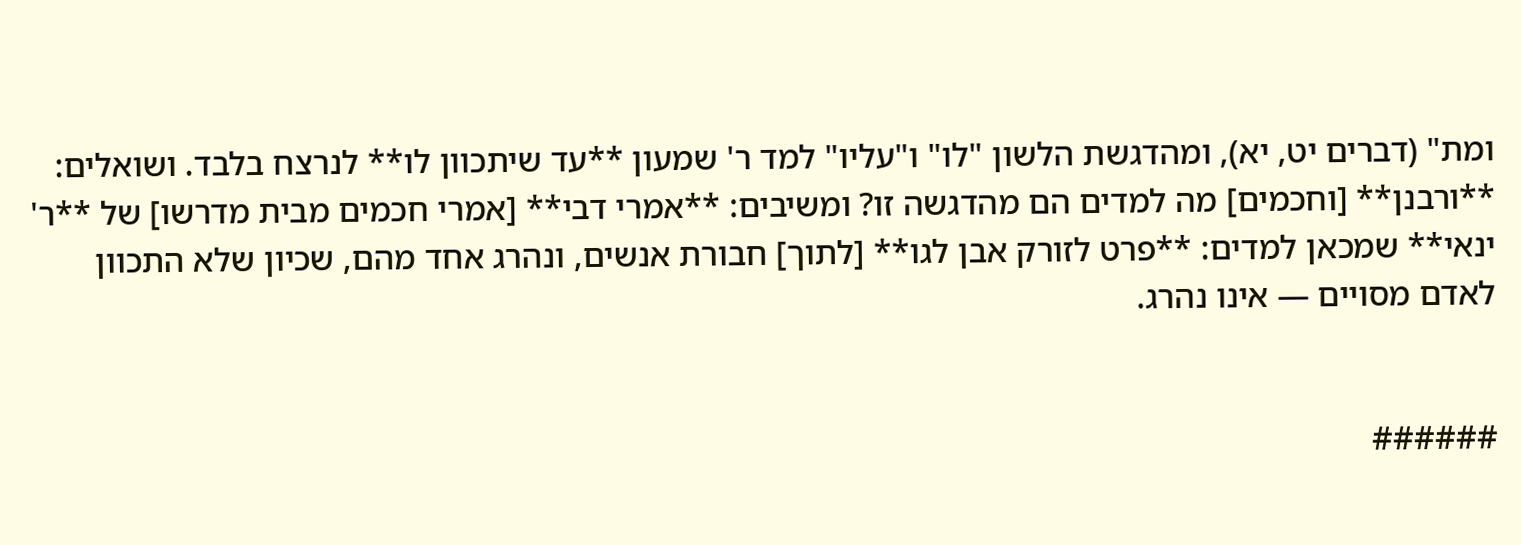ומת" (דברים יט, יא), ומהדגשת הלשון "לו" ו"עליו" למד ר' שמעון **עד שיתכוון לו** לנרצח בלבד. ושואלים: **ורבנן** [וחכמים] מה למדים הם מהדגשה זו? ומשיבים: **אמרי דבי** [אמרי חכמים מבית מדרשו] של **ר' ינאי** שמכאן למדים: **פרט לזורק אבן לגו** [לתוך] חבורת אנשים, ונהרג אחד מהם, שכיון שלא התכוון לאדם מסויים — אינו נהרג.


######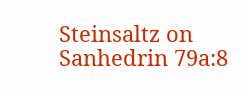Steinsaltz on Sanhedrin 79a:8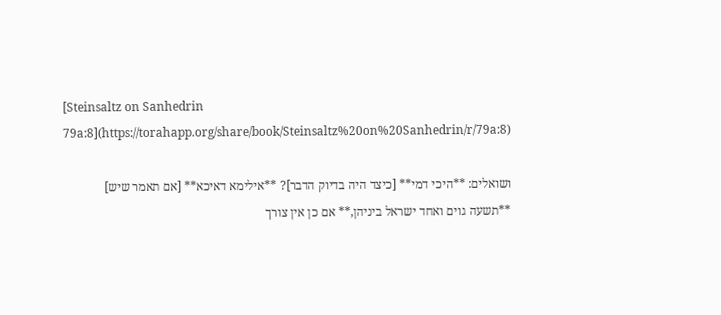[Steinsaltz on Sanhedrin 79a:8](https://torahapp.org/share/book/Steinsaltz%20on%20Sanhedrin/r/79a:8)

ושואלים: **היכי דמי** [כיצד היה בדיוק הדבר]? **אילימא דאיכא** [אם תאמר שיש] **תשעה גוים ואחד ישראל ביניהן,** אם כן אין צורך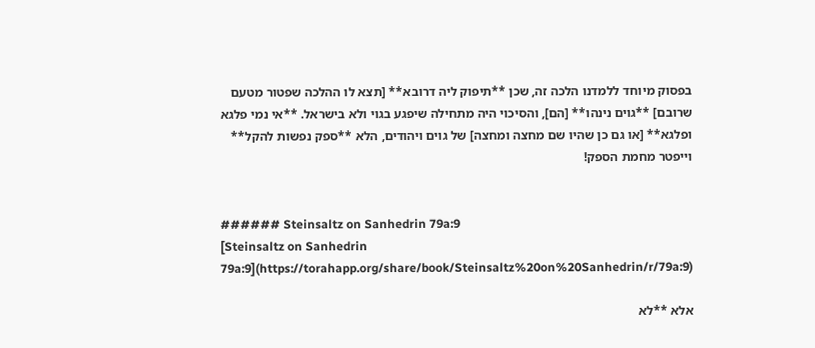בפסוק מיוחד ללמדנו הלכה זה, שכן **תיפוק ליה דרובא** [תצא לו ההלכה שפטור מטעם שרובם] **גוים נינהו** [הם], והסיכוי היה מתחילה שיפגע בגוי ולא בישראל. **אי נמי פלגא ופלגא** [או גם כן שהיו שם מחצה ומחצה] של גוים ויהודים, הלא **ספק נפשות להקל** וייפטר מחמת הספק!


###### Steinsaltz on Sanhedrin 79a:9
[Steinsaltz on Sanhedrin 79a:9](https://torahapp.org/share/book/Steinsaltz%20on%20Sanhedrin/r/79a:9)

אלא **לא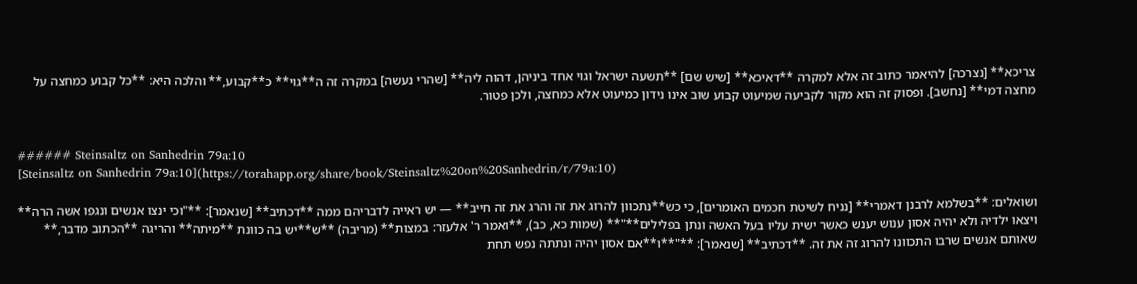צריכא** [נצרכה] להיאמר כתוב זה אלא למקרה **דאיכא** [שיש שם] **תשעה ישראל וגוי אחד ביניהן, דהוה ליה** [שהרי נעשה] במקרה זה ה**גוי** כ**קבוע,** והלכה היא: **כל קבוע כמחצה על מחצה דמי** [נחשב]. ופסוק זה הוא מקור לקביעה שמיעוט קבוע שוב אינו נידון כמיעוט אלא כמחצה, ולכן פטור.


###### Steinsaltz on Sanhedrin 79a:10
[Steinsaltz on Sanhedrin 79a:10](https://torahapp.org/share/book/Steinsaltz%20on%20Sanhedrin/r/79a:10)

ושואלים: **בשלמא לרבנן דאמרי** [נניח לשיטת חכמים האומרים], כי כש**נתכוון להרוג את זה והרג את זה חייב** — יש ראייה לדבריהם ממה **דכתיב** [שנאמר]: **"וכי ינצו אנשים ונגפו אשה הרה** ויצאו ילדיה ולא יהיה אסון ענוש יענש כאשר ישית עליו בעל האשה ונתן בפלילים**"** (שמות כא, כב), **ואמר ר' אלעזר: במצות** (מריבה) **ש**יש בה כוונת **מיתה** והריגה **הכתוב מדבר,** שאותם אנשים שרבו התכוונו להרוג זה את זה. **דכתיב** [שנאמר]: **"**ו**אם אסון יהיה ונתתה נפש תחת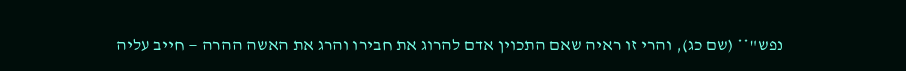נפש"** (שם כג), והרי זו ראיה שאם התכוין אדם להרוג את חבירו והרג את האשה ההרה — חייב עליה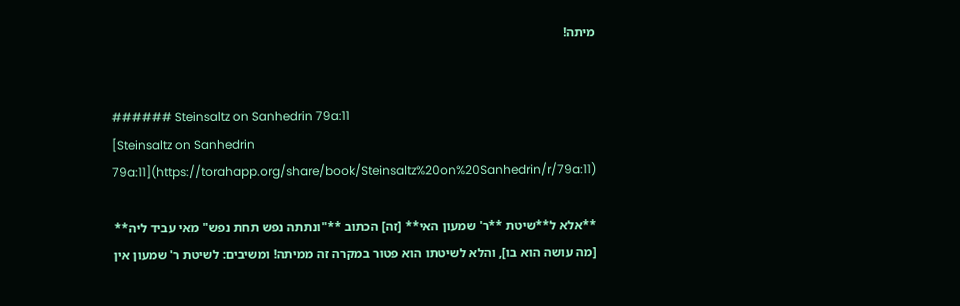מיתה!


###### Steinsaltz on Sanhedrin 79a:11
[Steinsaltz on Sanhedrin 79a:11](https://torahapp.org/share/book/Steinsaltz%20on%20Sanhedrin/r/79a:11)

**אלא ל**שיטת **ר' שמעון האי** [זה] הכתוב **"ונתתה נפש תחת נפש" מאי עביד ליה** [מה עושה הוא בו], והלא לשיטתו הוא פטור במקרה זה ממיתה! ומשיבים: לשיטת ר' שמעון אין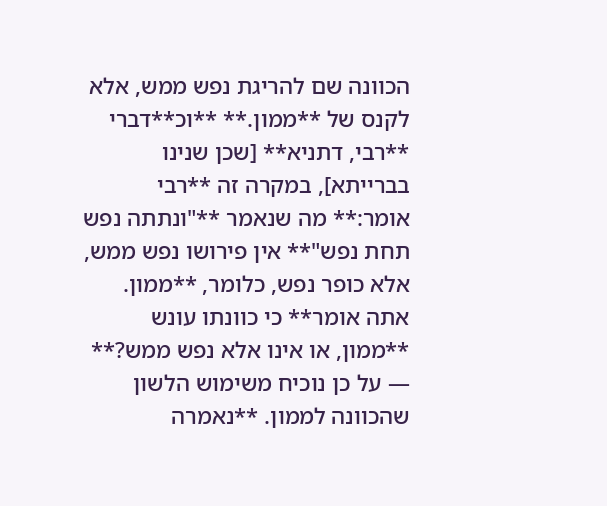הכוונה שם להריגת נפש ממש, אלא לקנס של **ממון.** **וכ**דברי **רבי, דתניא** [שכן שנינו בברייתא], במקרה זה **רבי אומר:** מה שנאמר **"ונתתה נפש תחת נפש"** אין פירושו נפש ממש, אלא כופר נפש, כלומר, **ממון. אתה אומר** כי כוונתו עונש **ממון, או אינו אלא נפש ממש?** — על כן נוכיח משימוש הלשון שהכוונה לממון. **נאמרה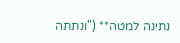נתינה למטה** ("ונתתה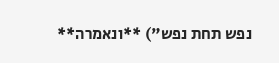נפש תחת נפש") **ונאמרה**